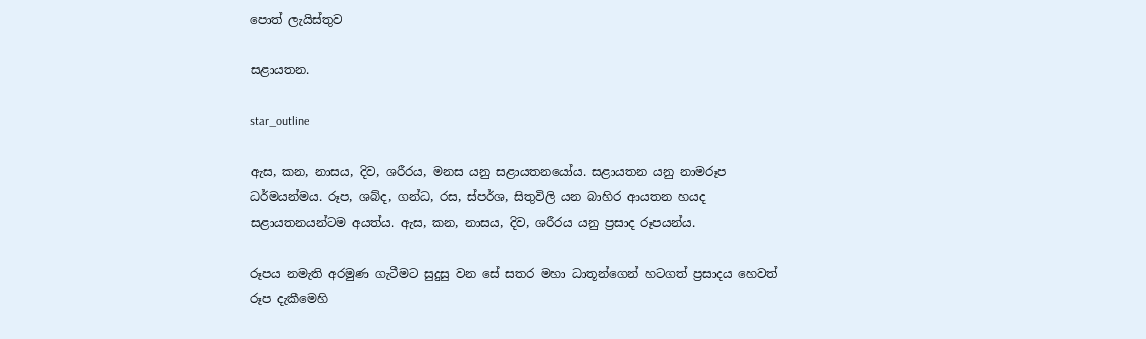පොත් ලැයිස්තුව

සළායතන.

star_outline

ඇස, කන, නාසය, දිව, ශරීරය, මනස යනු සළායතනයෝය. සළායතන යනු නාමරූප ධර්මයන්මය. රූප, ශබ්ද, ගන්ධ, රස, ස්පර්ශ, සිතුවිලි යන බාහිර ආයතන හයද සළායතනයන්ටම අයත්ය. ඇස, කන, නාසය, දිව, ශරීරය යනු ප්‍රසාද රූපයන්ය.

රූපය නමැති අරමුණ ගැටීමට සුදුසු වන සේ සතර මහා ධාතූන්ගෙන් හටගත් ප්‍රසාදය හෙවත් රූප දැකීමෙහි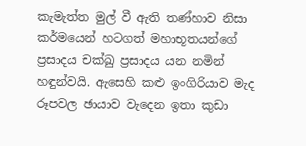කැමැත්ත මුල් වී ඇති තණ්හාව නිසා කර්මයෙන් හටගත් මහාභූතයන්ගේ ප්‍රසාදය චක්ඛු ප්‍රසාදය යන නමින් හඳුන්වයි. ඇසෙහි කළු ඉංගිරියාව මැද රූපවල ඡායාව වැදෙන ඉතා කුඩා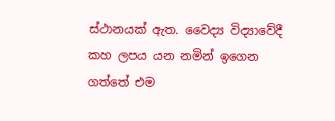ස්ථානයක් ඇත. වෛද්‍ය විද්‍යාවේදී කහ ලපය යන නමින් ඉගෙන ගත්තේ එම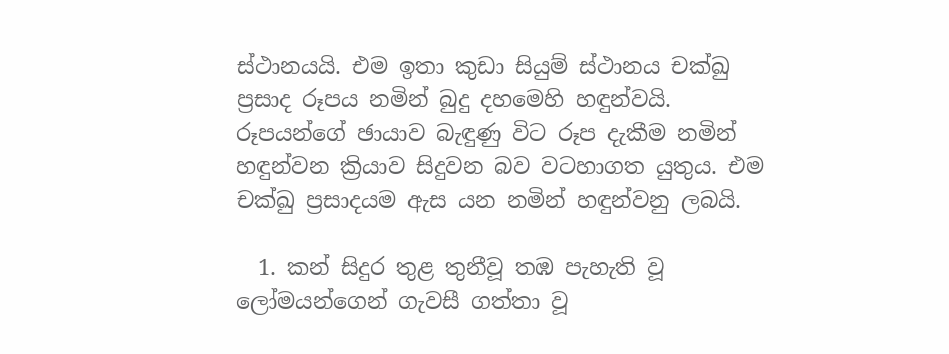ස්ථානයයි. එම ඉතා කුඩා සියුම් ස්ථානය චක්ඛු ප්‍රසාද රූපය නමින් බුදු දහමෙහි හඳුන්වයි. රූපයන්ගේ ඡායාව බැඳුණු විට රූප දැකීම නමින් හඳුන්වන ක්‍රියාව සිදුවන බව වටහාගත යුතුය. එම චක්ඛු ප්‍රසාදයම ඇස යන නමින් හඳුන්වනු ලබයි.

  1. කන් සිදුර තුළ තුනීවූ තඹ පැහැති වූ ලෝමයන්ගෙන් ගැවසී ගත්තා වූ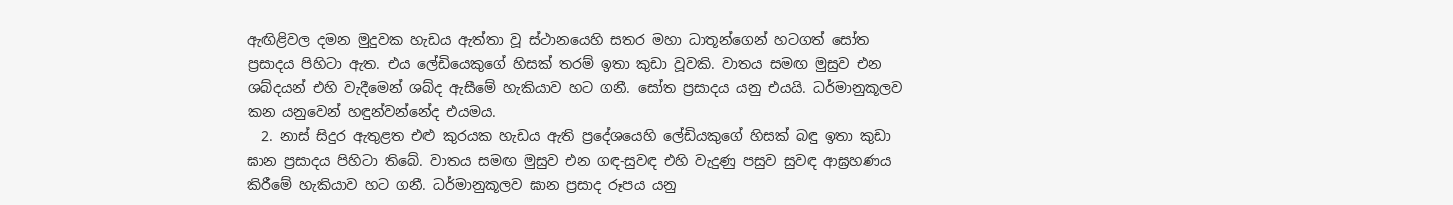ඇඟිළිවල දමන මුදුවක හැඩය ඇත්තා වූ ස්ථානයෙහි සතර මහා ධාතූන්ගෙන් හටගත් සෝත ප්‍රසාදය පිහිටා ඇත. එය ලේඩියෙකුගේ හිසක් තරම් ඉතා කුඩා වූවකි. වාතය සමඟ මුසුව එන ශබ්දයන් එහි වැදීමෙන් ශබ්ද ඇසීමේ හැකියාව හට ගනී. සෝත ප්‍රසාදය යනු එයයි. ධර්මානුකූලව කන යනුවෙන් හඳුන්වන්නේද එයමය.
  2. නාස් සිදුර ඇතුළත එළු කුරයක හැඩය ඇති ප්‍රදේශයෙහි ලේඩියකුගේ හිසක් බඳු ඉතා කුඩා ඝාන ප්‍රසාදය පිහිටා තිබේ. වාතය සමඟ මුසුව එන ගඳ-සුවඳ එහි වැදුණු පසුව සුවඳ ආඝ්‍රහණය කිරීමේ හැකියාව හට ගනී. ධර්මානුකූලව ඝාන ප්‍රසාද රූපය යනු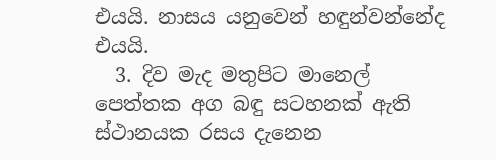එයයි. නාසය යනුවෙන් හඳුන්වන්නේද එයයි.
  3. දිව මැද මතුපිට මානෙල් පෙත්තක අග බඳු සටහනක් ඇති ස්ථානයක රසය දැනෙන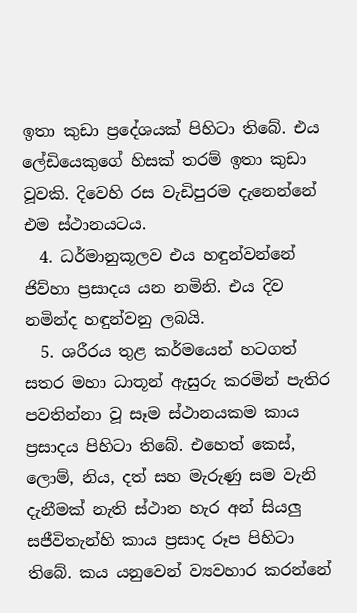ඉතා කුඩා ප්‍රදේශයක් පිහිටා තිබේ. එය ලේඩියෙකුගේ හිසක් තරම් ඉතා කුඩා වූවකි. දිවෙහි රස වැඩිපුරම දැනෙන්නේ එම ස්ථානයටය.
  4. ධර්මානුකූලව එය හඳුන්වන්නේ ජිව්හා ප්‍රසාදය යන නමිනි. එය දිව නමින්ද හඳුන්වනු ලබයි.
  5. ශරීරය තුළ කර්මයෙන් හටගත් සතර මහා ධාතූන් ඇසුරු කරමින් පැතිර පවතින්නා වූ සෑම ස්ථානයකම කාය ප්‍රසාදය පිහිටා තිබේ. එහෙත් කෙස්, ලොම්, නිය, දත් සහ මැරුණු සම වැනි දැනීමක් නැති ස්ථාන හැර අන් සියලු සජීවිතැන්හි කාය ප්‍රසාද රූප පිහිටා තිබේ. කය යනුවෙන් ව්‍යවහාර කරන්නේ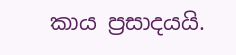කාය ප්‍රසාදයයි.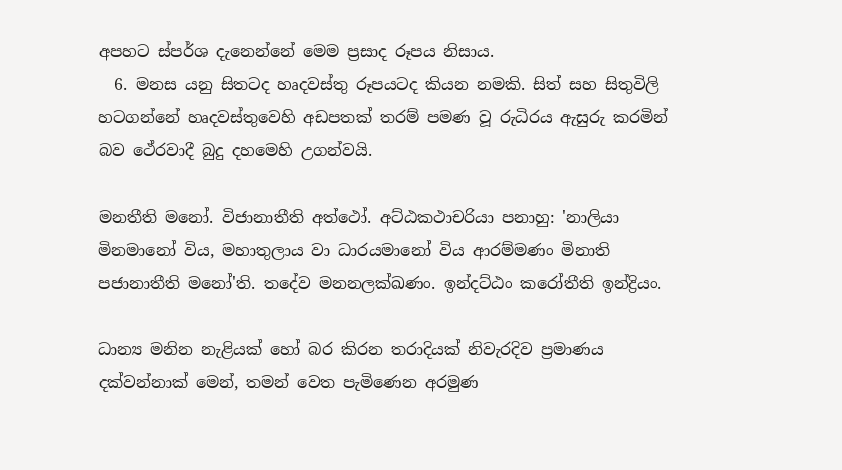අපහට ස්පර්ශ දැනෙන්නේ මෙම ප්‍රසාද රූපය නිසාය.
  6. මනස යනු සිතටද හෘදවස්තු රූපයටද කියන නමකි. සිත් සහ සිතුවිලි හටගන්නේ හෘදවස්තුවෙහි අඩපතක් තරම් පමණ වූ රුධිරය ඇසුරු කරමින් බව ථේරවාදී බුදු දහමෙහි උගන්වයි.

මනතීති මනෝ. විජානාතීති අත්ථෝ. අට්ඨකථාචරියා පනාහු: 'නාලියා මිනමානෝ විය, මහාතුලාය වා ධාරයමානෝ විය ආරම්මණං මිනාති පජානාතීති මනෝ'ති. තදේව මනනලක්ඛණං. ඉන්දට්ඨං කරෝතීති ඉන්ද්‍රියං.

ධාන්‍ය මනින නැළියක් හෝ බර කිරන තරාදියක් නිවැරදිව ප්‍රමාණය දක්වන්නාක් මෙන්, තමන් වෙත පැමිණෙන අරමුණ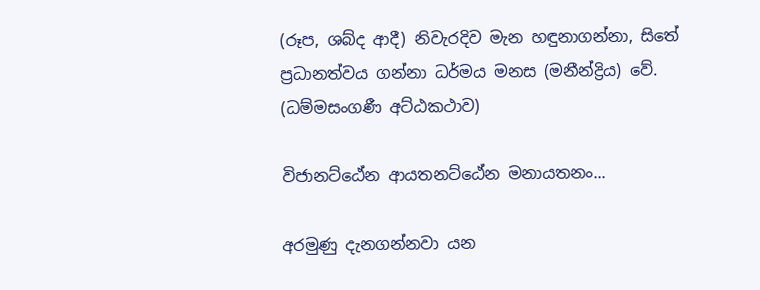(රූප, ශබ්ද ආදී) නිවැරදිව මැන හඳුනාගන්නා, සිතේ ප්‍රධානත්වය ගන්නා ධර්මය මනස (මනීන්ද්‍රිය) වේ. (ධම්මසංගණී අට්ඨකථාව)

විජානට්ඨේන ආයතනට්ඨේන මනායතනං...

අරමුණු දැනගන්නවා යන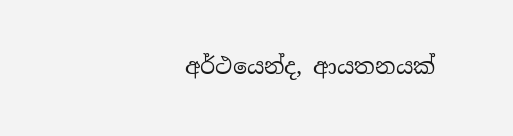අර්ථයෙන්ද, ආයතනයක්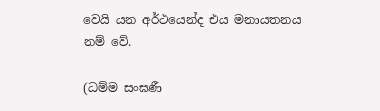වෙයි යන අර්ථයෙන්ද එය මනායතනය නම් වේ.

(ධම්ම සංඝණී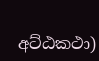අට්ඨකථා)